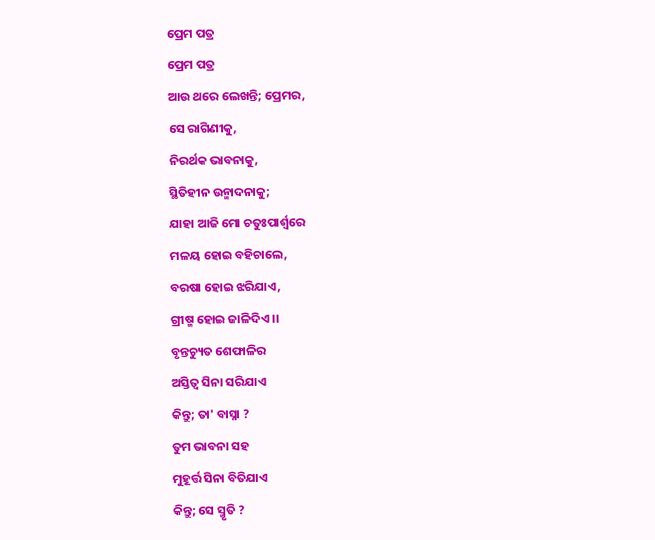ପ୍ରେମ ପତ୍ର
ପ୍ରେମ ପତ୍ର
ଆଉ ଥରେ ଲେଖନ୍ତି; ପ୍ରେମର,
ସେ ରାଗିଣୀକୁ,
ନିରର୍ଥକ ଭାବନାକୁ,
ସ୍ଥିତିହୀନ ଉନ୍ମାଦନାକୁ;
ଯାହା ଆଜି ମୋ ଚତୁଃପାର୍ଶ୍ୱରେ
ମଳୟ ହୋଇ ବହିଚାଲେ,
ବରଷା ହୋଇ ଝରିଯାଏ,
ଗ୍ରୀଷ୍ମ ହୋଇ ଜାଳିଦିଏ ।।
ବୃନ୍ତଚ୍ୟୁତ ଶେଫାଳିର
ଅସ୍ତିତ୍ବ ସିନା ସରିଯାଏ
କିନ୍ତୁ; ତା' ବାସ୍ନା ?
ତୁମ ଭାବନା ସହ
ମୁହୂର୍ତ୍ତ ସିନା ବିତିଯାଏ
କିନ୍ତୁ; ସେ ସ୍ମୃତି ?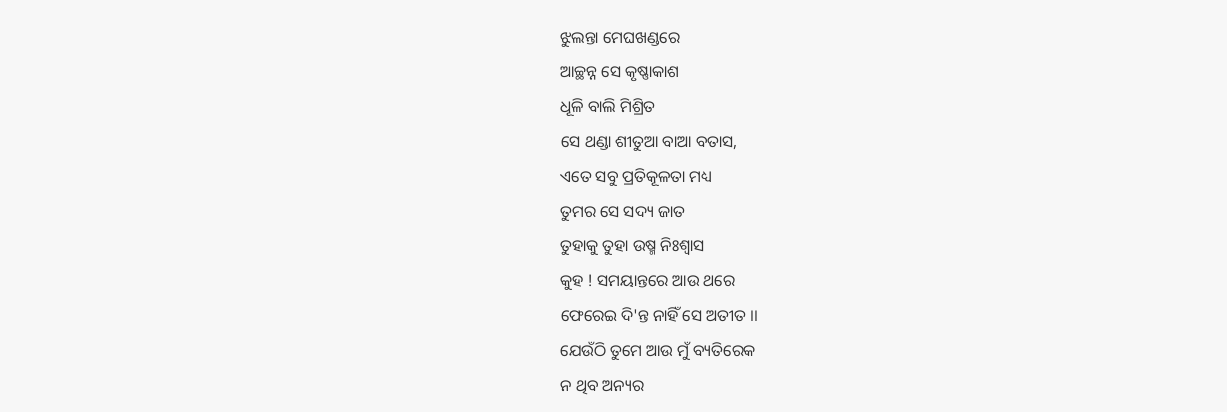ଝୁଲନ୍ତା ମେଘଖଣ୍ଡରେ
ଆଚ୍ଛନ୍ନ ସେ କୃଷ୍ଣାକାଶ
ଧୂଳି ବାଲି ମିଶ୍ରିତ
ସେ ଥଣ୍ଡା ଶୀତୁଆ ବାଆ ବତାସ,
ଏତେ ସବୁ ପ୍ରତିକୂଳତା ମଧ୍ୟ
ତୁମର ସେ ସଦ୍ୟ ଜାତ
ତୁହାକୁ ତୁହା ଉଷ୍ମ ନିଃଶ୍ବାସ
କୁହ ! ସମୟାନ୍ତରେ ଆଉ ଥରେ
ଫେରେଇ ଦି'ନ୍ତ ନାହିଁ ସେ ଅତୀତ ।।
ଯେଉଁଠି ତୁମେ ଆଉ ମୁଁ ବ୍ୟତିରେକ
ନ ଥିବ ଅନ୍ୟର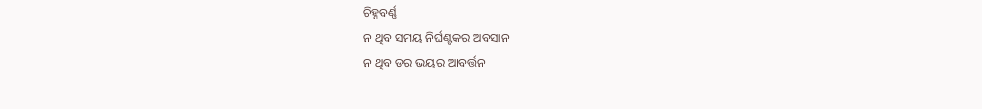ଚିହ୍ନବର୍ଣ୍ଣ
ନ ଥିବ ସମୟ ନିର୍ଘଣ୍ଟକର ଅବସାନ
ନ ଥିବ ଡର ଭୟର ଆବର୍ତ୍ତନ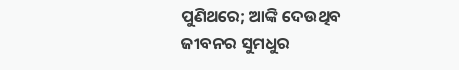ପୁଣିଥରେ; ଆଙ୍କି ଦେଉଥିବ
ଜୀବନର ସୁମଧୁର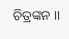ଚିତ୍ରଙ୍କନ ।।